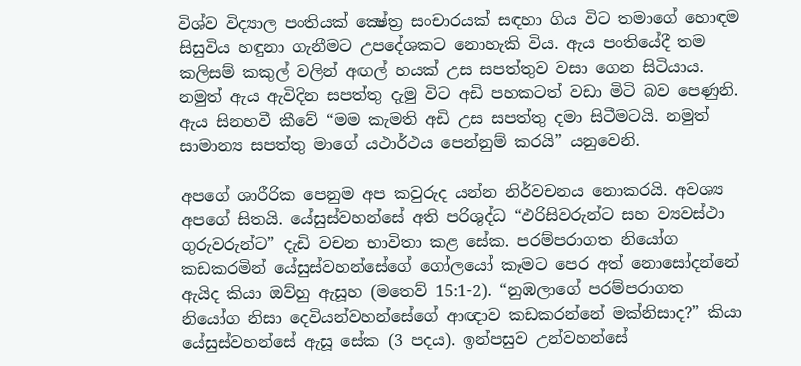විශ්ව විද්‍යාල පංතියක් ක්‍ෂේත්‍ර සංචාරයක් සඳහා ගිය විට තමාගේ හොඳම සිසුවිය හඳුනා ගැනීමට උපදේශකට නොහැකි විය. ඇය පංතියේදී තම කලිසම් කකුල් වලින් අඟල් හයක් උස සපත්තුව වසා ගෙන සිටියාය. නමුත් ඇය ඇවිදින සපත්තු දැමු විට අඩි පහකටත් වඩා මිටි බව පෙණුනි. ඇය සිනහවී කීවේ “මම කැමති අඩි උස සපත්තු දමා සිටීමටයි. නමුත් සාමාන්‍ය සපත්තු මාගේ යථාර්ථය පෙන්නුම් කරයි” යනුවෙනි.

අපගේ ශාරීරික පෙනුම අප කවුරුද යන්න නිර්වචනය නොකරයි. අවශ්‍ය අපගේ සිතයි. යේසුස්වහන්සේ අති පරිශුද්ධ “ඵරිසිවරුන්ට සහ ව්‍යවස්ථා ගුරුවරුන්ට” දැඩි වචන භාවිතා කළ සේක. පරම්පරාගත නියෝග කඩකරමින් යේසුස්වහන්සේගේ ගෝලයෝ කෑමට පෙර අත් නොසෝදන්නේ ඇයිද කියා ඔව්හු ඇසූහ (මතෙව් 15:1-2). “නුඹලාගේ පරම්පරාගත නියෝග නිසා දෙවියන්වහන්සේගේ ආඥාව කඩකරන්නේ මක්නිසාද?” කියා යේසුස්වහන්සේ ඇසූ සේක (3 පදය). ඉන්පසුව උන්වහන්සේ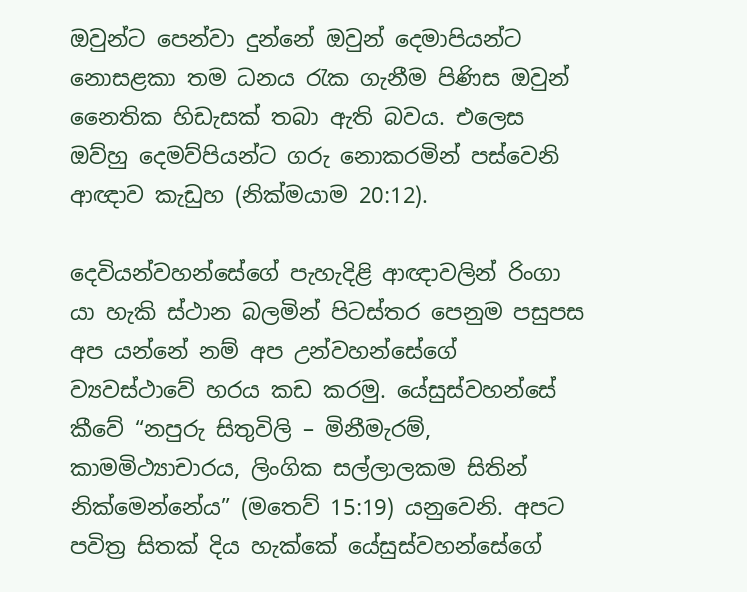ඔවුන්ට පෙන්වා දුන්නේ ඔවුන් දෙමාපියන්ට නොසළකා තම ධනය රැක ගැනීම පිණිස ඔවුන් නෛතික හිඩැසක් තබා ඇති බවය. එලෙස ඔව්හු දෙමව්පියන්ට ගරු නොකරමින් පස්වෙනි ආඥාව කැඩුහ (නික්මයාම 20:12).

දෙවියන්වහන්සේගේ පැහැදිළි ආඥාවලින් රිංගා යා හැකි ස්ථාන බලමින් පිටස්තර පෙනුම පසුපස අප යන්නේ නම් අප උන්වහන්සේගේ ව්‍යවස්ථාවේ හරය කඩ කරමු. යේසුස්වහන්සේ කීවේ “නපුරු සිතුවිලි – මිනීමැරම්, කාමමිථ්‍යාචාරය, ලිංගික සල්ලාලකම සිතින් නික්මෙන්නේය” (මතෙව් 15:19) යනුවෙනි. අපට පවිත්‍ර සිතක් දිය හැක්කේ යේසුස්වහන්සේගේ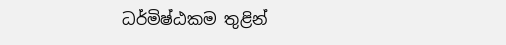ධර්මිෂ්ඨකම තුළින්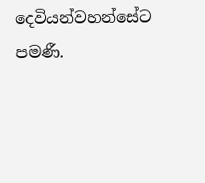දෙවියන්වහන්සේට පමණී.